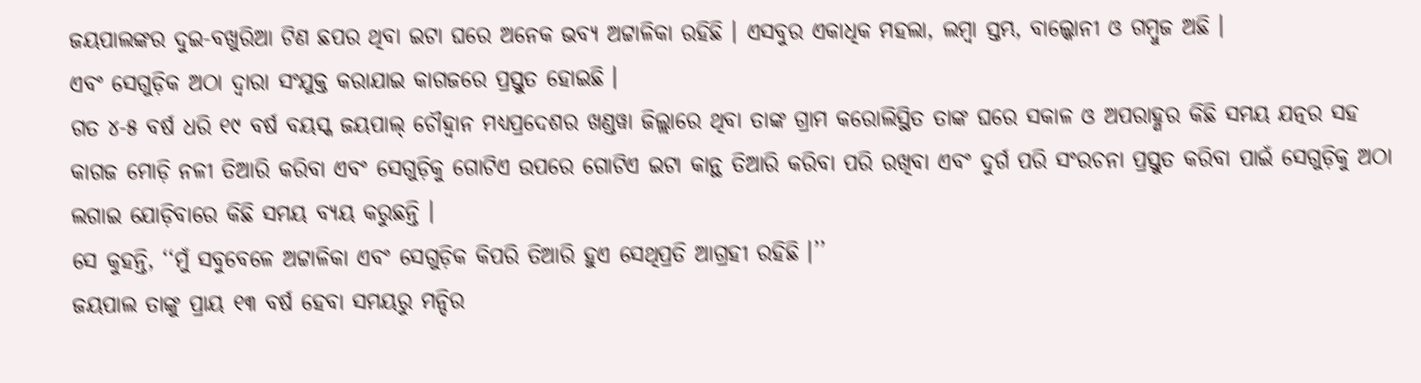ଜୟପାଲଙ୍କର ଦୁଇ-ବଖୁରିଆ ଟିଣ ଛପର ଥିବା ଇଟା ଘରେ ଅନେକ ଭବ୍ୟ ଅଟ୍ଟାଳିକା ରହିଛି । ଏସବୁର ଏକାଧିକ ମହଲା, ଲମ୍ବା ସ୍ତମ୍ଭ, ବାଲ୍କୋନୀ ଓ ଗମ୍ବୁଜ ଅଛି ।
ଏବଂ ସେଗୁଡ଼ିକ ଅଠା ଦ୍ୱାରା ସଂଯୁକ୍ତ କରାଯାଇ କାଗଜରେ ପ୍ରସ୍ତୁତ ହୋଇଛି ।
ଗତ ୪-୫ ବର୍ଷ ଧରି ୧୯ ବର୍ଷ ବୟସ୍କ ଜୟପାଲ୍ ଚୌହ୍ୱାନ ମଧ୍ୟପ୍ରଦେଶର ଖଣ୍ଡୱା ଜିଲ୍ଲାରେ ଥିବା ତାଙ୍କ ଗ୍ରାମ କରୋଲିସ୍ଥିତ ତାଙ୍କ ଘରେ ସକାଳ ଓ ଅପରାହ୍ଣର କିଛି ସମୟ ଯତ୍ନର ସହ କାଗଜ ମୋଡ଼ି ନଳୀ ତିଆରି କରିବା ଏବଂ ସେଗୁଡ଼ିକୁ ଗୋଟିଏ ଉପରେ ଗୋଟିଏ ଇଟା କାନ୍ଥ ତିଆରି କରିବା ପରି ରଖିବା ଏବଂ ଦୁର୍ଗ ପରି ସଂରଚନା ପ୍ରସ୍ତୁତ କରିବା ପାଇଁ ସେଗୁଡ଼ିକୁ ଅଠା ଲଗାଇ ଯୋଡ଼ିବାରେ କିଛି ସମୟ ବ୍ୟୟ କରୁଛନ୍ତି ।
ସେ କୁହନ୍ତି, ‘‘ମୁଁ ସବୁବେଳେ ଅଟ୍ଟାଳିକା ଏବଂ ସେଗୁଡ଼ିକ କିପରି ତିଆରି ହୁଏ ସେଥିପ୍ରତି ଆଗ୍ରହୀ ରହିଛି ।’’
ଜୟପାଲ ତାଙ୍କୁ ପ୍ରାୟ ୧୩ ବର୍ଷ ହେବା ସମୟରୁ ମନ୍ଦିର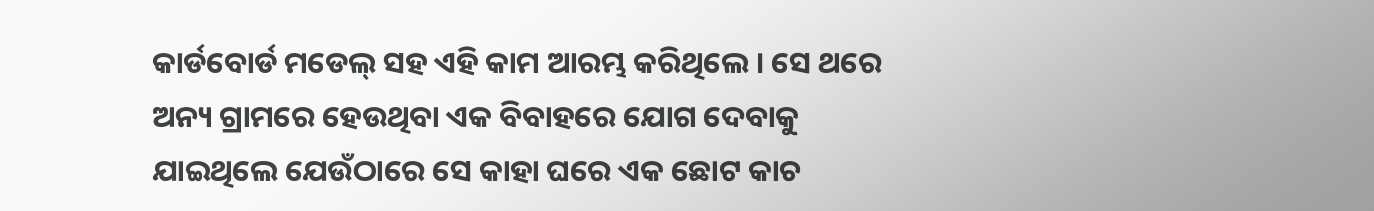କାର୍ଡବୋର୍ଡ ମଡେଲ୍ ସହ ଏହି କାମ ଆରମ୍ଭ କରିଥିଲେ । ସେ ଥରେ ଅନ୍ୟ ଗ୍ରାମରେ ହେଉଥିବା ଏକ ବିବାହରେ ଯୋଗ ଦେବାକୁ ଯାଇଥିଲେ ଯେଉଁଠାରେ ସେ କାହା ଘରେ ଏକ ଛୋଟ କାଚ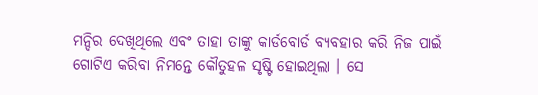ମନ୍ଦିର ଦେଖିଥିଲେ ଏବଂ ତାହା ତାଙ୍କୁ କାର୍ଡବୋର୍ଡ ବ୍ୟବହାର କରି ନିଜ ପାଇଁ ଗୋଟିଏ କରିବା ନିମନ୍ତେ କୌତୁହଳ ସୃଷ୍ଟି ହୋଇଥିଲା । ସେ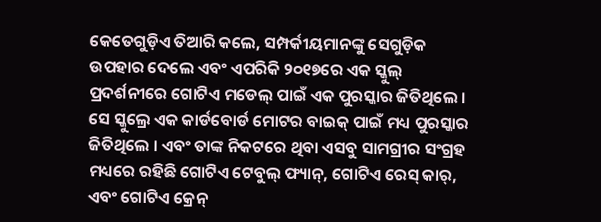କେତେଗୁଡ଼ିଏ ତିଆରି କଲେ, ସମ୍ପର୍କୀୟମାନଙ୍କୁ ସେଗୁଡ଼ିକ ଉପହାର ଦେଲେ ଏବଂ ଏପରିକି ୨୦୧୭ରେ ଏକ ସ୍କୁଲ୍ ପ୍ରଦର୍ଶନୀରେ ଗୋଟିଏ ମଡେଲ୍ ପାଇଁ ଏକ ପୁରସ୍କାର ଜିତିଥିଲେ ।
ସେ ସ୍କୁଲ୍ରେ ଏକ କାର୍ଡବୋର୍ଡ ମୋଟର ବାଇକ୍ ପାଇଁ ମଧ୍ୟ ପୁରସ୍କାର ଜିତିଥିଲେ । ଏବଂ ତାଙ୍କ ନିକଟରେ ଥିବା ଏସବୁ ସାମଗ୍ରୀର ସଂଗ୍ରହ ମଧ୍ୟରେ ରହିଛି ଗୋଟିଏ ଟେବୁଲ୍ ଫ୍ୟାନ୍, ଗୋଟିଏ ରେସ୍ କାର୍, ଏବଂ ଗୋଟିଏ କ୍ରେନ୍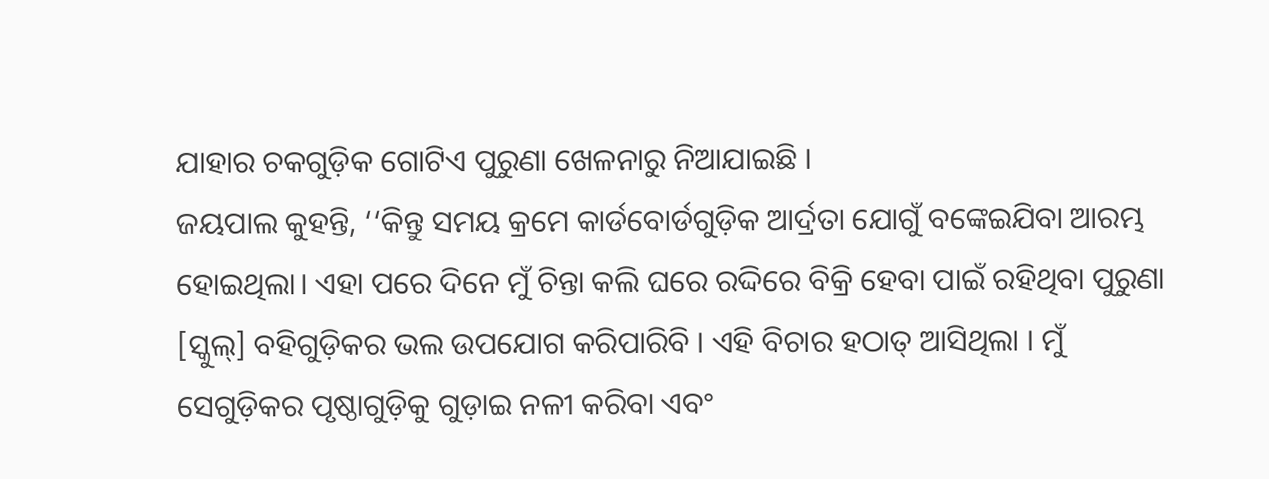ଯାହାର ଚକଗୁଡ଼ିକ ଗୋଟିଏ ପୁରୁଣା ଖେଳନାରୁ ନିଆଯାଇଛି ।
ଜୟପାଲ କୁହନ୍ତି, ‘‘କିନ୍ତୁ ସମୟ କ୍ରମେ କାର୍ଡବୋର୍ଡଗୁଡ଼ିକ ଆର୍ଦ୍ରତା ଯୋଗୁଁ ବଙ୍କେଇଯିବା ଆରମ୍ଭ ହୋଇଥିଲା। ଏହା ପରେ ଦିନେ ମୁଁ ଚିନ୍ତା କଲି ଘରେ ରଦ୍ଦିରେ ବିକ୍ରି ହେବା ପାଇଁ ରହିଥିବା ପୁରୁଣା [ସ୍କୁଲ୍] ବହିଗୁଡ଼ିକର ଭଲ ଉପଯୋଗ କରିପାରିବି । ଏହି ବିଚାର ହଠାତ୍ ଆସିଥିଲା । ମୁଁ ସେଗୁଡ଼ିକର ପୃଷ୍ଠାଗୁଡ଼ିକୁ ଗୁଡ଼ାଇ ନଳୀ କରିବା ଏବଂ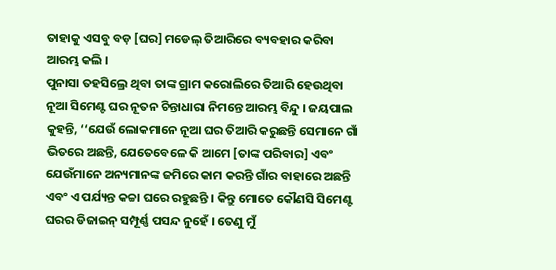ତାହାକୁ ଏସବୁ ବଡ଼ [ଘର] ମଡେଲ୍ ତିଆରିରେ ବ୍ୟବହାର କରିବା ଆରମ୍ଭ କଲି ।
ପୁନାସା ତହସିଲ୍ରେ ଥିବା ତାଙ୍କ ଗ୍ରାମ କରୋଲିରେ ତିଆରି ହେଉଥିବା ନୂଆ ସିମେଣ୍ଟ ଘର ନୂତନ ଚିନ୍ତାଧାରା ନିମନ୍ତେ ଆରମ୍ଭ ବିନ୍ଦୁ । ଜୟପାଲ କୁହନ୍ତି, ‘‘ଯେଉଁ ଲୋକମାନେ ନୂଆ ଘର ତିଆରି କରୁଛନ୍ତି ସେମାନେ ଗାଁ ଭିତରେ ଅଛନ୍ତି, ଯେତେବେଳେ କି ଆମେ [ତାଙ୍କ ପରିବାର] ଏବଂ ଯେଉଁମାନେ ଅନ୍ୟମାନଙ୍କ ଜମିରେ କାମ କରନ୍ତି ଗାଁର ବାହାରେ ଅଛନ୍ତି ଏବଂ ଏ ପର୍ଯ୍ୟନ୍ତ କଚ୍ଚା ଘରେ ରହୁଛନ୍ତି । କିନ୍ତୁ ମୋତେ କୌଣସି ସିମେଣ୍ଟ ଘରର ଡିଜାଇନ୍ ସମ୍ପୂର୍ଣ୍ଣ ପସନ୍ଦ ନୁହେଁ । ତେଣୁ ମୁଁ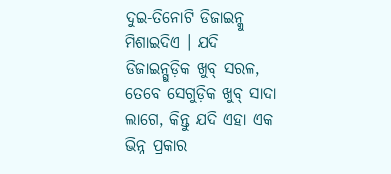ଦୁଇ-ତିନୋଟି ଡିଜାଇନ୍କୁ ମିଶାଇଦିଏ । ଯଦି ଡିଜାଇନ୍ଗୁଡ଼ିକ ଖୁବ୍ ସରଳ, ତେବେ ସେଗୁଡ଼ିକ ଖୁବ୍ ସାଦା ଲାଗେ, କିନ୍ତୁ ଯଦି ଏହା ଏକ ଭିନ୍ନ ପ୍ରକାର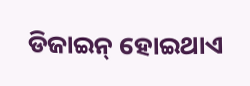ଡିଜାଇନ୍ ହୋଇଥାଏ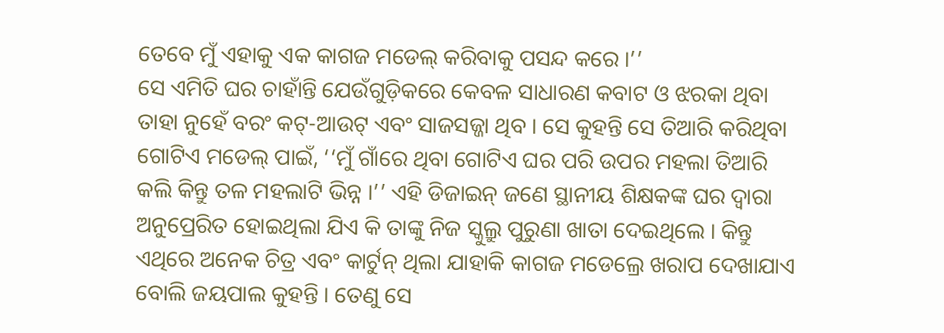ତେବେ ମୁଁ ଏହାକୁ ଏକ କାଗଜ ମଡେଲ୍ କରିବାକୁ ପସନ୍ଦ କରେ ।’’
ସେ ଏମିତି ଘର ଚାହାଁନ୍ତି ଯେଉଁଗୁଡ଼ିକରେ କେବଳ ସାଧାରଣ କବାଟ ଓ ଝରକା ଥିବା ତାହା ନୁହେଁ ବରଂ କଟ୍-ଆଉଟ୍ ଏବଂ ସାଜସଜ୍ଜା ଥିବ । ସେ କୁହନ୍ତି ସେ ତିଆରି କରିଥିବା ଗୋଟିଏ ମଡେଲ୍ ପାଇଁ, ‘‘ମୁଁ ଗାଁରେ ଥିବା ଗୋଟିଏ ଘର ପରି ଉପର ମହଲା ତିଆରି କଲି କିନ୍ତୁ ତଳ ମହଲାଟି ଭିନ୍ନ ।’’ ଏହି ଡିଜାଇନ୍ ଜଣେ ସ୍ଥାନୀୟ ଶିକ୍ଷକଙ୍କ ଘର ଦ୍ୱାରା ଅନୁପ୍ରେରିତ ହୋଇଥିଲା ଯିଏ କି ତାଙ୍କୁ ନିଜ ସ୍କୁଲ୍ରୁ ପୁରୁଣା ଖାତା ଦେଇଥିଲେ । କିନ୍ତୁ ଏଥିରେ ଅନେକ ଚିତ୍ର ଏବଂ କାର୍ଟୁନ୍ ଥିଲା ଯାହାକି କାଗଜ ମଡେଲ୍ରେ ଖରାପ ଦେଖାଯାଏ ବୋଲି ଜୟପାଲ କୁହନ୍ତି । ତେଣୁ ସେ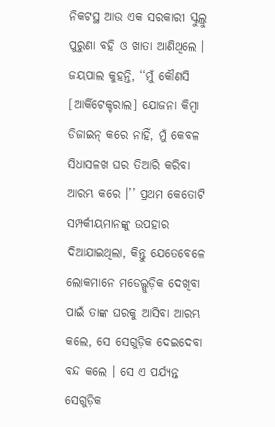ନିକଟସ୍ଥ ଆଉ ଏକ ସରକାରୀ ସ୍କୁଲ୍ରୁ ପୁରୁଣା ବହି ଓ ଖାତା ଆଣିଥିଲେ ।
ଜୟପାଲ କୁହନ୍ତି, ‘‘ମୁଁ କୌଣସି [ଆର୍କିଟେକ୍ଚରାଲ] ଯୋଜନା କିମ୍ବା ଡିଜାଇନ୍ କରେ ନାହିଁ, ମୁଁ କେବଳ ସିଧାସଳଖ ଘର ତିଆରି କରିବା ଆରମ୍ଭ କରେ ।’’ ପ୍ରଥମ କେତୋଟି ସମ୍ପର୍କୀୟମାନଙ୍କୁ ଉପହାର ଦିଆଯାଇଥିଲା, କିନ୍ତୁ ଯେତେବେଳେ ଲୋକମାନେ ମଡେଲ୍ଗୁଡ଼ିକ ଦେଖିବା ପାଇଁ ତାଙ୍କ ଘରକୁ ଆସିବା ଆରମ୍ଭ କଲେ, ସେ ସେଗୁଡ଼ିକ ଦେଇଦେବା ବନ୍ଦ କଲେ । ସେ ଏ ପର୍ଯ୍ୟନ୍ତ ସେଗୁଡ଼ିକ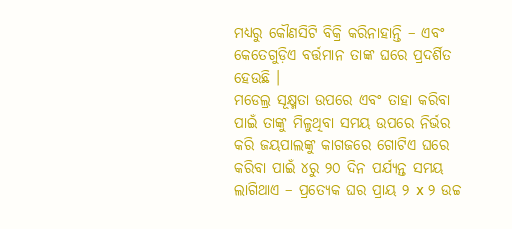ମଧ୍ୟରୁ କୌଣସିଟି ବିକ୍ରି କରିନାହାନ୍ତି – ଏବଂ କେତେଗୁଡ଼ିଏ ବର୍ତ୍ତମାନ ତାଙ୍କ ଘରେ ପ୍ରଦର୍ଶିତ ହେଉଛି ।
ମଡେଲ୍ର ସୂକ୍ଷ୍ମତା ଉପରେ ଏବଂ ତାହା କରିବା ପାଇଁ ତାଙ୍କୁ ମିଳୁଥିବା ସମୟ ଉପରେ ନିର୍ଭର କରି ଜୟପାଲଙ୍କୁ କାଗଜରେ ଗୋଟିଏ ଘରେ କରିବା ପାଇଁ ୪ରୁ ୨୦ ଦିନ ପର୍ଯ୍ୟନ୍ତ ସମୟ ଲାଗିଥାଏ – ପ୍ରତ୍ୟେକ ଘର ପ୍ରାୟ ୨ x ୨ ଉଚ୍ଚ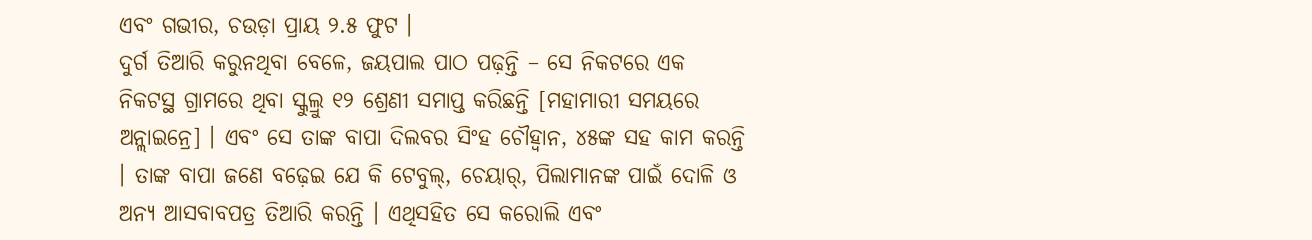ଏବଂ ଗଭୀର, ଚଉଡ଼ା ପ୍ରାୟ ୨.୫ ଫୁଟ ।
ଦୁର୍ଗ ତିଆରି କରୁନଥିବା ବେଳେ, ଜୟପାଲ ପାଠ ପଢ଼ନ୍ତି – ସେ ନିକଟରେ ଏକ ନିକଟସ୍ଥ ଗ୍ରାମରେ ଥିବା ସ୍କୁଲ୍ରୁ ୧୨ ଶ୍ରେଣୀ ସମାପ୍ତ କରିଛନ୍ତି [ମହାମାରୀ ସମୟରେ ଅନ୍ଲାଇନ୍ରେ] । ଏବଂ ସେ ତାଙ୍କ ବାପା ଦିଲବର ସିଂହ ଚୌହ୍ୱାନ, ୪୫ଙ୍କ ସହ କାମ କରନ୍ତି । ତାଙ୍କ ବାପା ଜଣେ ବଢ଼େଇ ଯେ କି ଟେବୁଲ୍, ଚେୟାର୍, ପିଲାମାନଙ୍କ ପାଇଁ ଦୋଳି ଓ ଅନ୍ୟ ଆସବାବପତ୍ର ତିଆରି କରନ୍ତି । ଏଥିସହିତ ସେ କରୋଲି ଏବଂ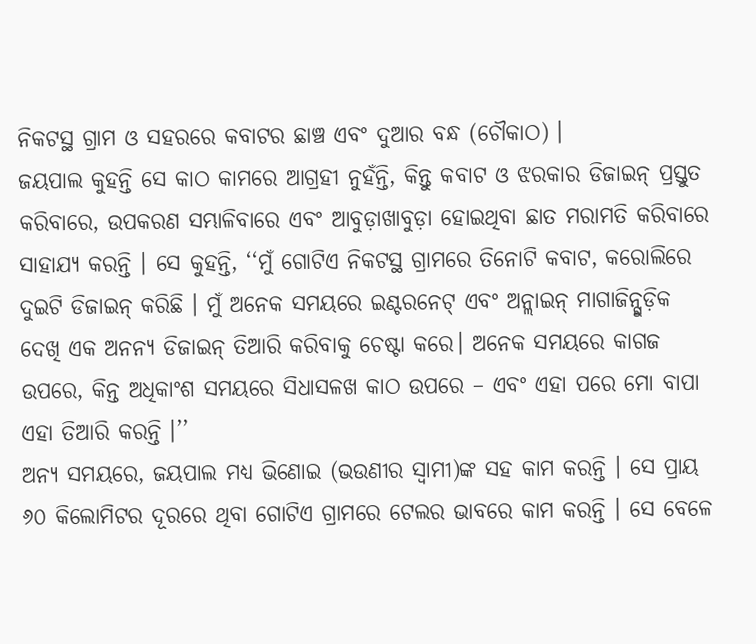ନିକଟସ୍ଥ ଗ୍ରାମ ଓ ସହରରେ କବାଟର ଛାଞ୍ଚ ଏବଂ ଦୁଆର ବନ୍ଧ (ଚୌକାଠ) ।
ଜୟପାଲ କୁହନ୍ତି ସେ କାଠ କାମରେ ଆଗ୍ରହୀ ନୁହଁନ୍ତି, କିନ୍ତୁ କବାଟ ଓ ଝରକାର ଡିଜାଇନ୍ ପ୍ରସ୍ତୁତ କରିବାରେ, ଉପକରଣ ସମ୍ଭାଳିବାରେ ଏବଂ ଆବୁଡ଼ାଖାବୁଡ଼ା ହୋଇଥିବା ଛାତ ମରାମତି କରିବାରେ ସାହାଯ୍ୟ କରନ୍ତି । ସେ କୁହନ୍ତି, ‘‘ମୁଁ ଗୋଟିଏ ନିକଟସ୍ଥ ଗ୍ରାମରେ ତିନୋଟି କବାଟ, କରୋଲିରେ ଦୁଇଟି ଡିଜାଇନ୍ କରିଛି । ମୁଁ ଅନେକ ସମୟରେ ଇଣ୍ଟରନେଟ୍ ଏବଂ ଅନ୍ଲାଇନ୍ ମାଗାଜିନ୍ଗୁଡ଼ିକ ଦେଖି ଏକ ଅନନ୍ୟ ଡିଜାଇନ୍ ତିଆରି କରିବାକୁ ଚେଷ୍ଟା କରେ। ଅନେକ ସମୟରେ କାଗଜ ଉପରେ, କିନ୍ତ ଅଧିକାଂଶ ସମୟରେ ସିଧାସଳଖ କାଠ ଉପରେ – ଏବଂ ଏହା ପରେ ମୋ ବାପା ଏହା ତିଆରି କରନ୍ତି ।’’
ଅନ୍ୟ ସମୟରେ, ଜୟପାଲ ମଧ୍ୟ ଭିଣୋଇ (ଭଉଣୀର ସ୍ୱାମୀ)ଙ୍କ ସହ କାମ କରନ୍ତି । ସେ ପ୍ରାୟ ୬୦ କିଲୋମିଟର ଦୂରରେ ଥିବା ଗୋଟିଏ ଗ୍ରାମରେ ଟେଲର ଭାବରେ କାମ କରନ୍ତି । ସେ ବେଳେ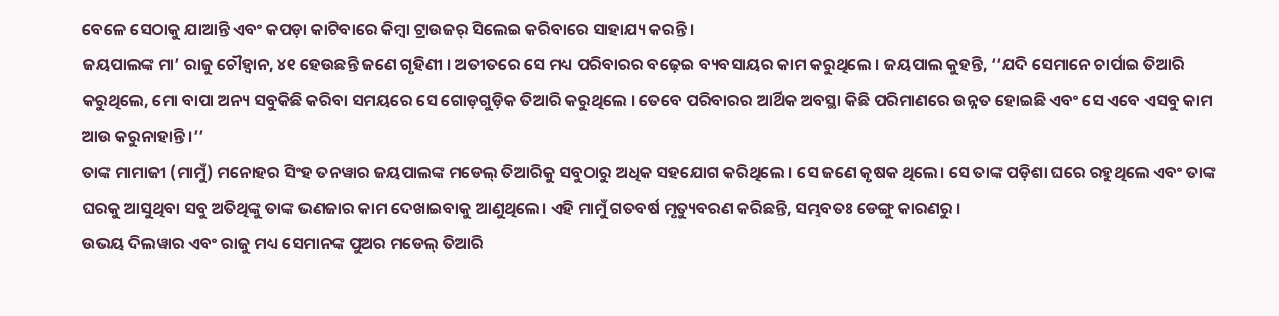ବେଳେ ସେଠାକୁ ଯାଆନ୍ତି ଏବଂ କପଡ଼ା କାଟିବାରେ କିମ୍ବା ଟ୍ରାଉଜର୍ ସିଲେଇ କରିବାରେ ସାହାଯ୍ୟ କରନ୍ତି ।
ଜୟପାଲଙ୍କ ମା’ ରାଜୁ ଚୌହ୍ୱାନ, ୪୧ ହେଉଛନ୍ତି ଜଣେ ଗୃହିଣୀ । ଅତୀତରେ ସେ ମଧ୍ୟ ପରିବାରର ବଢ଼େଇ ବ୍ୟବସାୟର କାମ କରୁଥିଲେ । ଜୟପାଲ କୁହନ୍ତି, ‘‘ଯଦି ସେମାନେ ଚାର୍ପାଇ ତିଆରି କରୁଥିଲେ, ମୋ ବାପା ଅନ୍ୟ ସବୁକିଛି କରିବା ସମୟରେ ସେ ଗୋଡ଼ଗୁଡ଼ିକ ତିଆରି କରୁଥିଲେ । ତେବେ ପରିବାରର ଆର୍ଥିକ ଅବସ୍ଥା କିଛି ପରିମାଣରେ ଉନ୍ନତ ହୋଇଛି ଏବଂ ସେ ଏବେ ଏସବୁ କାମ ଆଉ କରୁନାହାନ୍ତି ।’’
ତାଙ୍କ ମାମାଜୀ (ମାମୁଁ) ମନୋହର ସିଂହ ତନୱାର ଜୟପାଲଙ୍କ ମଡେଲ୍ ତିଆରିକୁ ସବୁଠାରୁ ଅଧିକ ସହଯୋଗ କରିଥିଲେ । ସେ ଜଣେ କୃଷକ ଥିଲେ। ସେ ତାଙ୍କ ପଡ଼ିଶା ଘରେ ରହୁଥିଲେ ଏବଂ ତାଙ୍କ ଘରକୁ ଆସୁଥିବା ସବୁ ଅତିଥିଙ୍କୁ ତାଙ୍କ ଭଣଜାର କାମ ଦେଖାଇବାକୁ ଆଣୁଥିଲେ। ଏହି ମାମୁଁ ଗତବର୍ଷ ମୃତ୍ୟୁବରଣ କରିଛନ୍ତି, ସମ୍ଭବତଃ ଡେଙ୍ଗୁ କାରଣରୁ ।
ଉଭୟ ଦିଲୱାର ଏବଂ ରାଜୁ ମଧ୍ୟ ସେମାନଙ୍କ ପୁଅର ମଡେଲ୍ ତିଆରି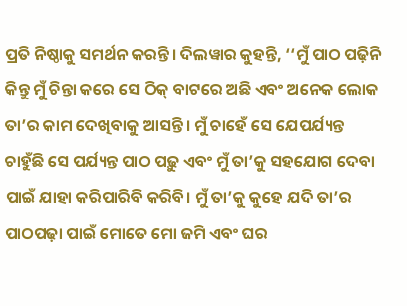ପ୍ରତି ନିଷ୍ଠାକୁ ସମର୍ଥନ କରନ୍ତି। ଦିଲୱାର କୁହନ୍ତି, ‘‘ମୁଁ ପାଠ ପଢ଼ିନି କିନ୍ତୁ ମୁଁ ଚିନ୍ତା କରେ ସେ ଠିକ୍ ବାଟରେ ଅଛି ଏବଂ ଅନେକ ଲୋକ ତା’ର କାମ ଦେଖିବାକୁ ଆସନ୍ତି। ମୁଁ ଚାହେଁ ସେ ଯେପର୍ଯ୍ୟନ୍ତ ଚାହୁଁଛି ସେ ପର୍ଯ୍ୟନ୍ତ ପାଠ ପଢ଼ୁ ଏବଂ ମୁଁ ତା’କୁ ସହଯୋଗ ଦେବା ପାଇଁ ଯାହା କରିପାରିବି କରିବି। ମୁଁ ତା’କୁ କୁହେ ଯଦି ତା’ର ପାଠପଢ଼ା ପାଇଁ ମୋତେ ମୋ ଜମି ଏବଂ ଘର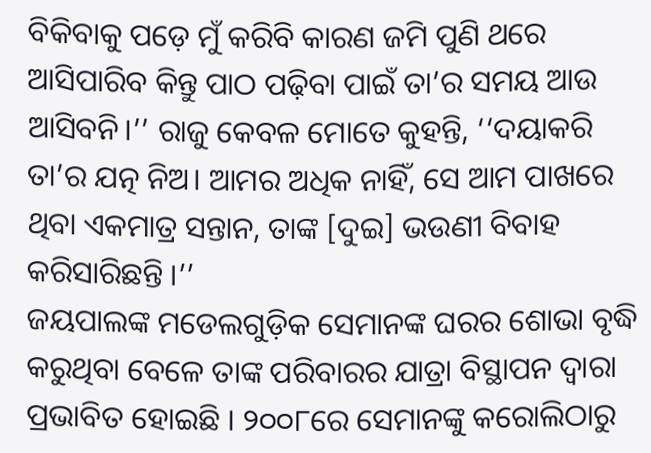ବିକିବାକୁ ପଡ଼େ ମୁଁ କରିବି କାରଣ ଜମି ପୁଣି ଥରେ ଆସିପାରିବ କିନ୍ତୁ ପାଠ ପଢ଼ିବା ପାଇଁ ତା’ର ସମୟ ଆଉ ଆସିବନି।’’ ରାଜୁ କେବଳ ମୋତେ କୁହନ୍ତି, ‘‘ଦୟାକରି ତା’ର ଯତ୍ନ ନିଅ। ଆମର ଅଧିକ ନାହିଁ, ସେ ଆମ ପାଖରେ ଥିବା ଏକମାତ୍ର ସନ୍ତାନ, ତାଙ୍କ [ଦୁଇ] ଭଉଣୀ ବିବାହ କରିସାରିଛନ୍ତି ।’’
ଜୟପାଲଙ୍କ ମଡେଲଗୁଡ଼ିକ ସେମାନଙ୍କ ଘରର ଶୋଭା ବୃଦ୍ଧି କରୁଥିବା ବେଳେ ତାଙ୍କ ପରିବାରର ଯାତ୍ରା ବିସ୍ଥାପନ ଦ୍ୱାରା ପ୍ରଭାବିତ ହୋଇଛି । ୨୦୦୮ରେ ସେମାନଙ୍କୁ କରୋଲିଠାରୁ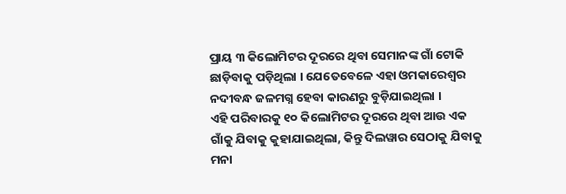ପ୍ରାୟ ୩ କିଲୋମିଟର ଦୂରରେ ଥିବା ସେମାନଙ୍କ ଗାଁ ଟୋକି ଛାଡ଼ିବାକୁ ପଡ଼ିଥିଲା । ଯେତେବେଳେ ଏହା ଓମକାରେଶ୍ୱର ନଦୀବନ୍ଧ ଜଳମଗ୍ନ ହେବା କାରଣରୁ ବୁଡ଼ିଯାଇଥିଲା ।
ଏହି ପରିବାରକୁ ୧୦ କିଲୋମିଟର ଦୂରରେ ଥିବା ଆଉ ଏକ ଗାଁକୁ ଯିବାକୁ କୁହାଯାଇଥିଲା, କିନ୍ତୁ ଦିଲୱାର ସେଠାକୁ ଯିବାକୁ ମନା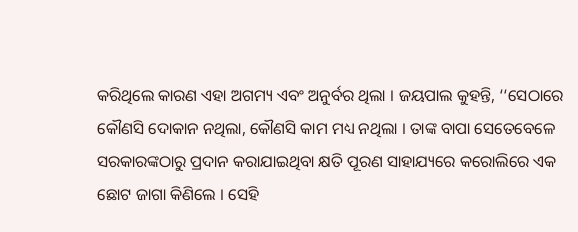କରିଥିଲେ କାରଣ ଏହା ଅଗମ୍ୟ ଏବଂ ଅନୁର୍ବର ଥିଲା । ଜୟପାଲ କୁହନ୍ତି, ‘‘ସେଠାରେ କୌଣସି ଦୋକାନ ନଥିଲା, କୌଣସି କାମ ମଧ୍ୟ ନଥିଲା । ତାଙ୍କ ବାପା ସେତେବେଳେ ସରକାରଙ୍କଠାରୁ ପ୍ରଦାନ କରାଯାଇଥିବା କ୍ଷତି ପୂରଣ ସାହାଯ୍ୟରେ କରୋଲିରେ ଏକ ଛୋଟ ଜାଗା କିଣିଲେ । ସେହି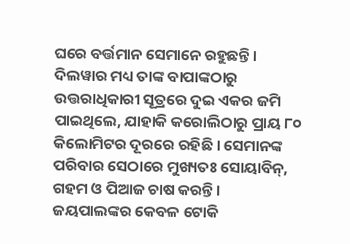ଘରେ ବର୍ତ୍ତମାନ ସେମାନେ ରହୁଛନ୍ତି । ଦିଲୱାର ମଧ୍ୟ ତାଙ୍କ ବାପାଙ୍କଠାରୁ ଉତ୍ତରାଧିକାରୀ ସୂତ୍ରରେ ଦୁଇ ଏକର ଜମି ପାଇଥିଲେ, ଯାହାକି କରୋଲିଠାରୁ ପ୍ରାୟ ୮୦ କିଲୋମିଟର ଦୂରରେ ରହିଛି । ସେମାନଙ୍କ ପରିବାର ସେଠାରେ ମୁଖ୍ୟତଃ ସୋୟାବିନ୍, ଗହମ ଓ ପିଆଜ ଚାଷ କରନ୍ତି ।
ଜୟପାଲଙ୍କର କେବଳ ଟୋକି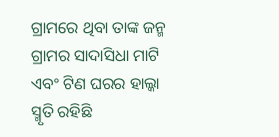ଗ୍ରାମରେ ଥିବା ତାଙ୍କ ଜନ୍ମ ଗ୍ରାମର ସାଦାସିଧା ମାଟି ଏବଂ ଟିଣ ଘରର ହାଲ୍କା ସ୍ମୃତି ରହିଛି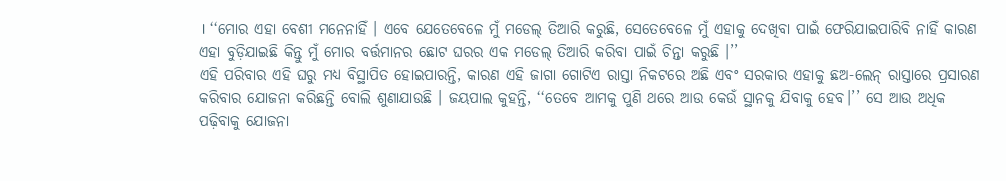। ‘‘ମୋର ଏହା ବେଶୀ ମନେନାହିଁ । ଏବେ ଯେତେବେଳେ ମୁଁ ମଡେଲ୍ ତିଆରି କରୁଛି, ସେତେବେଳେ ମୁଁ ଏହାକୁ ଦେଖିବା ପାଇଁ ଫେରିଯାଇପାରିବି ନାହିଁ କାରଣ ଏହା ବୁଡ଼ିଯାଇଛି କିନ୍ତୁ ମୁଁ ମୋର ବର୍ତ୍ତମାନର ଛୋଟ ଘରର ଏକ ମଡେଲ୍ ତିଆରି କରିବା ପାଇଁ ଚିନ୍ତା କରୁଛି ।’’
ଏହି ପରିବାର ଏହି ଘରୁ ମଧ୍ୟ ବିସ୍ଥାପିତ ହୋଇପାରନ୍ତି, କାରଣ ଏହି ଜାଗା ଗୋଟିଏ ରାସ୍ତା ନିକଟରେ ଅଛି ଏବଂ ସରକାର ଏହାକୁ ଛଅ-ଲେନ୍ ରାସ୍ତାରେ ପ୍ରସାରଣ କରିବାର ଯୋଜନା କରିଛନ୍ତି ବୋଲି ଶୁଣାଯାଉଛି । ଜୟପାଲ କୁହନ୍ତି, ‘‘ତେବେ ଆମକୁ ପୁଣି ଥରେ ଆଉ କେଉଁ ସ୍ଥାନକୁ ଯିବାକୁ ହେବ।’’ ସେ ଆଉ ଅଧିକ ପଢ଼ିବାକୁ ଯୋଜନା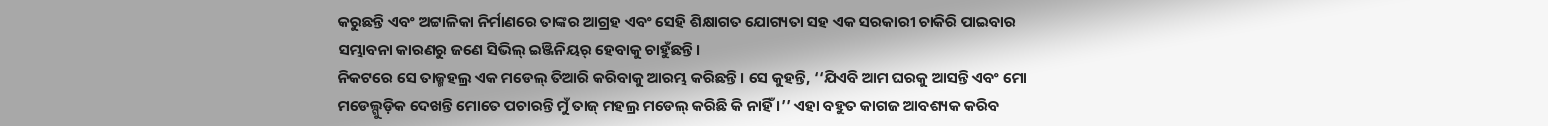କରୁଛନ୍ତି ଏବଂ ଅଟ୍ଟାଳିକା ନିର୍ମାଣରେ ତାଙ୍କର ଆଗ୍ରହ ଏବଂ ସେହି ଶିକ୍ଷାଗତ ଯୋଗ୍ୟତା ସହ ଏକ ସରକାରୀ ଚାକିରି ପାଇବାର ସମ୍ଭାବନା କାରଣରୁ ଜଣେ ସିଭିଲ୍ ଇଞ୍ଜିନିୟର୍ ହେବାକୁ ଚାହୁଁଛନ୍ତି।
ନିକଟରେ ସେ ତାଜ୍ମହଲ୍ର ଏକ ମଡେଲ୍ ତିଆରି କରିବାକୁ ଆରମ୍ଭ କରିଛନ୍ତି । ସେ କୁହନ୍ତି, ‘‘ଯିଏବି ଆମ ଘରକୁ ଆସନ୍ତି ଏବଂ ମୋ ମଡେଲ୍ଗୁଡ଼ିକ ଦେଖନ୍ତି ମୋତେ ପଚାରନ୍ତି ମୁଁ ତାଜ୍ ମହଲ୍ର ମଡେଲ୍ କରିଛି କି ନାହିଁ ।’’ ଏହା ବହୁତ କାଗଜ ଆବଶ୍ୟକ କରିବ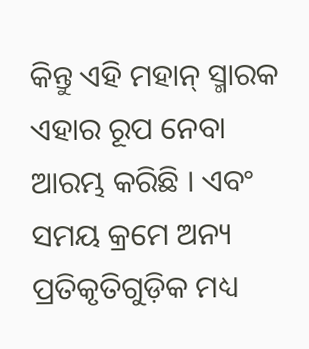କିନ୍ତୁ ଏହି ମହାନ୍ ସ୍ମାରକ ଏହାର ରୂପ ନେବା ଆରମ୍ଭ କରିଛି । ଏବଂ ସମୟ କ୍ରମେ ଅନ୍ୟ ପ୍ରତିକୃତିଗୁଡ଼ିକ ମଧ୍ୟ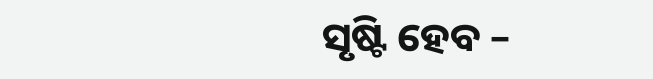ସୃଷ୍ଟି ହେବ –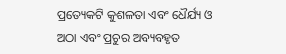ପ୍ରତ୍ୟେକଟି କୁଶଳତା ଏବଂ ଧୈର୍ଯ୍ୟ ଓ ଅଠା ଏବଂ ପ୍ରଚୁର ଅବ୍ୟବହୃତ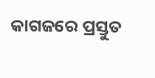କାଗଜରେ ପ୍ରସ୍ତୁତ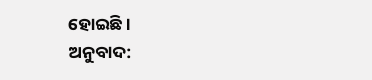ହୋଇଛି ।
ଅନୁବାଦ: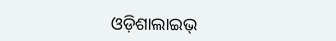ଓଡ଼ିଶାଲାଇଭ୍